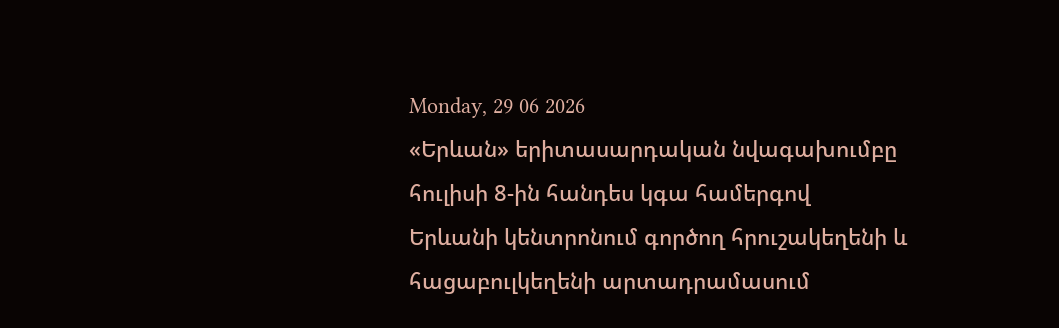Monday, 29 06 2026
«Երևան» երիտասարդական նվագախումբը հուլիսի 8-ին հանդես կգա համերգով
Երևանի կենտրոնում գործող հրուշակեղենի և հացաբուլկեղենի արտադրամասում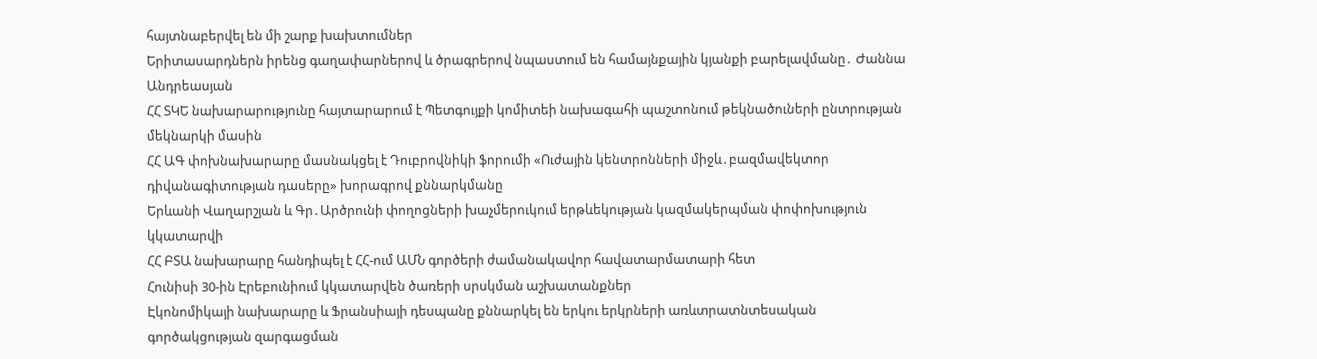հայտնաբերվել են մի շարք խախտումներ
Երիտասարդներն իրենց գաղափարներով և ծրագրերով նպաստում են համայնքային կյանքի բարելավմանը․ Ժաննա Անդրեասյան
ՀՀ ՏԿԵ նախարարությունը հայտարարում է Պետգույքի կոմիտեի նախագահի պաշտոնում թեկնածուների ընտրության մեկնարկի մասին
ՀՀ ԱԳ փոխնախարարը մասնակցել է Դուբրովնիկի ֆորումի «Ուժային կենտրոնների միջև․բազմավեկտոր դիվանագիտության դասերը» խորագրով քննարկմանը
Երևանի Վաղարշյան և Գր․Արծրունի փողոցների խաչմերուկում երթևեկության կազմակերպման փոփոխություն կկատարվի
ՀՀ ԲՏԱ նախարարը հանդիպել է ՀՀ-ում ԱՄՆ գործերի ժամանակավոր հավատարմատարի հետ
Հունիսի 30-ին Էրեբունիում կկատարվեն ծառերի սրսկման աշխատանքներ
Էկոնոմիկայի նախարարը և Ֆրանսիայի դեսպանը քննարկել են երկու երկրների առևտրատնտեսական գործակցության զարգացման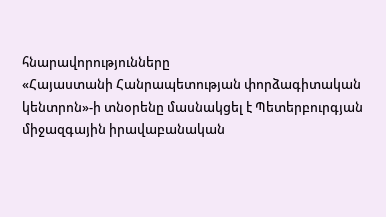հնարավորությունները
«Հայաստանի Հանրապետության փորձագիտական կենտրոն»-ի տնօրենը մասնակցել է Պետերբուրգյան միջազգային իրավաբանական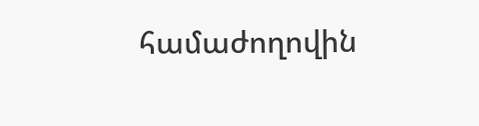համաժողովին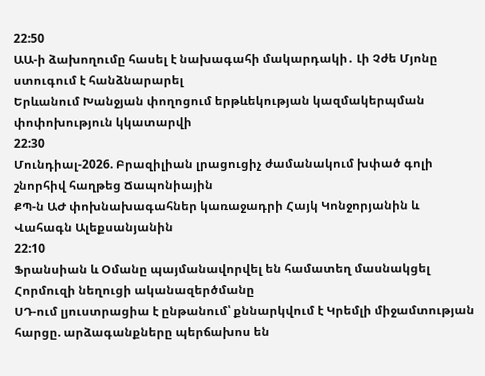22:50
ԱԱ-ի ձախողումը հասել է նախագահի մակարդակի․ Լի Չժե Մյոնը ստուգում է հանձնարարել
Երևանում Խանջյան փողոցում երթևեկության կազմակերպման փոփոխություն կկատարվի
22:30
Մունդիալ-2026. Բրազիլիան լրացուցիչ ժամանակում խփած գոլի շնորհիվ հաղթեց Ճապոնիային
ՔՊ-ն ԱԺ փոխնախագահներ կառաջադրի Հայկ Կոնջորյանին և Վահագն Ալեքսանյանին
22:10
Ֆրանսիան և Օմանը պայմանավորվել են համատեղ մասնակցել Հորմուզի նեղուցի ականազերծմանը
ՍԴ-ում լյուստրացիա է ընթանում՝ քննարկվում է Կրեմլի միջամտության հարցը. արձագանքները պերճախոս են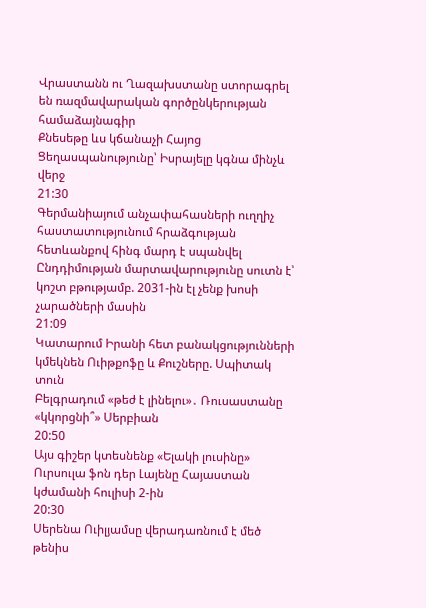Վրաստանն ու Ղազախստանը ստորագրել են ռազմավարական գործընկերության համաձայնագիր
Քնեսեթը ևս կճանաչի Հայոց Ցեղասպանությունը՝ Իսրայելը կգնա մինչև վերջ
21:30
Գերմանիայում անչափահասների ուղղիչ հաստատությունում հրաձգության հետևանքով հինգ մարդ է սպանվել
Ընդդիմության մարտավարությունը սուտն է՝ կոշտ բթությամբ. 2031-ին էլ չենք խոսի չարածների մասին
21:09
Կատարում Իրանի հետ բանակցությունների կմեկնեն Ուիթքոֆը և Քուշները. Սպիտակ տուն
Բելգրադում «թեժ է լինելու»․ Ռուսաստանը «կկորցնի՞» Սերբիան
20:50
Այս գիշեր կտեսնենք «Ելակի լուսինը»
Ուրսուլա ֆոն դեր Լայենը Հայաստան կժամանի հուլիսի 2-ին
20:30
Սերենա Ուիլյամսը վերադառնում է մեծ թենիս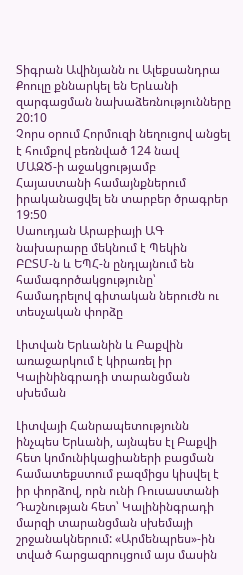Տիգրան Ավինյանն ու Ալեքսանդրա Քոուլը քննարկել են Երևանի զարգացման նախաձեռնությունները
20:10
Չորս օրում Հորմուզի նեղուցով անցել է հումքով բեռնված 124 նավ
ՄԱԶԾ-ի աջակցությամբ Հայաստանի համայնքներում իրականացվել են տարբեր ծրագրեր
19:50
Սաուդյան Արաբիայի ԱԳ նախարարը մեկնում է Պեկին
ԲԸՏՄ-ն և ԵՊՀ-ն ընդլայնում են համագործակցությունը՝ համադրելով գիտական ներուժն ու տեսչական փորձը

Լիտվան Երևանին և Բաքվին առաջարկում է կիրառել իր Կալինինգրադի տարանցման սխեման

Լիտվայի Հանրապետությունն ինչպես Երևանի, այնպես էլ Բաքվի հետ կոմունիկացիաների բացման համատեքստում բազմիցս կիսվել է իր փորձով, որն ունի Ռուսաստանի Դաշնության հետ՝ Կալինինգրադի մարզի տարանցման սխեմայի շրջանակներում: «Արմենպրես»-ին տված հարցազրույցում այս մասին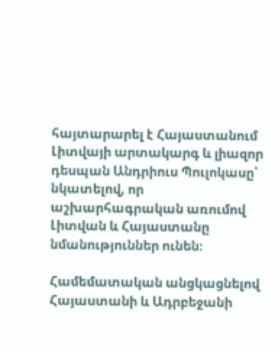հայտարարել է Հայաստանում Լիտվայի արտակարգ և լիազոր դեսպան Անդրիուս Պուլոկասը՝ նկատելով, որ աշխարհագրական առումով Լիտվան և Հայաստանը նմանություններ ունեն։

Համեմատական անցկացնելով Հայաստանի և Ադրբեջանի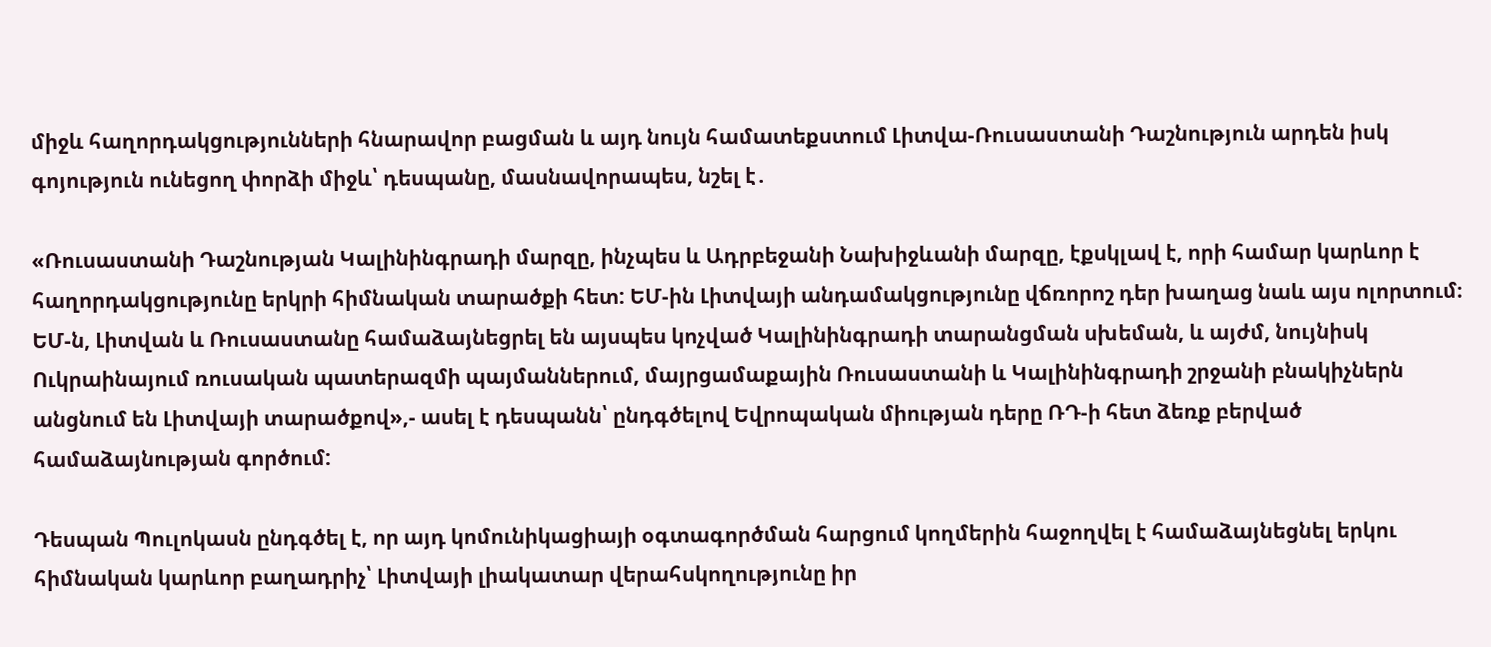միջև հաղորդակցությունների հնարավոր բացման և այդ նույն համատեքստում Լիտվա-Ռուսաստանի Դաշնություն արդեն իսկ գոյություն ունեցող փորձի միջև՝ դեսպանը, մասնավորապես, նշել է․

«Ռուսաստանի Դաշնության Կալինինգրադի մարզը, ինչպես և Ադրբեջանի Նախիջևանի մարզը, էքսկլավ է, որի համար կարևոր է հաղորդակցությունը երկրի հիմնական տարածքի հետ: ԵՄ-ին Լիտվայի անդամակցությունը վճռորոշ դեր խաղաց նաև այս ոլորտում։ ԵՄ-ն, Լիտվան և Ռուսաստանը համաձայնեցրել են այսպես կոչված Կալինինգրադի տարանցման սխեման, և այժմ, նույնիսկ Ուկրաինայում ռուսական պատերազմի պայմաններում, մայրցամաքային Ռուսաստանի և Կալինինգրադի շրջանի բնակիչներն անցնում են Լիտվայի տարածքով»,- ասել է դեսպանն՝ ընդգծելով Եվրոպական միության դերը ՌԴ-ի հետ ձեռք բերված համաձայնության գործում:

Դեսպան Պուլոկասն ընդգծել է, որ այդ կոմունիկացիայի օգտագործման հարցում կողմերին հաջողվել է համաձայնեցնել երկու հիմնական կարևոր բաղադրիչ՝ Լիտվայի լիակատար վերահսկողությունը իր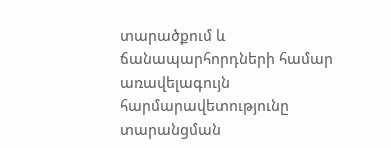տարածքում և ճանապարհորդների համար առավելագույն հարմարավետությունը տարանցման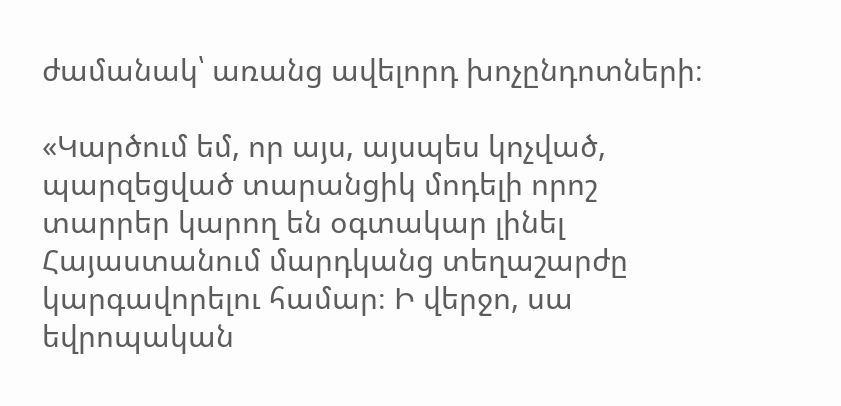ժամանակ՝ առանց ավելորդ խոչընդոտների։

«Կարծում եմ, որ այս, այսպես կոչված, պարզեցված տարանցիկ մոդելի որոշ տարրեր կարող են օգտակար լինել Հայաստանում մարդկանց տեղաշարժը կարգավորելու համար։ Ի վերջո, սա եվրոպական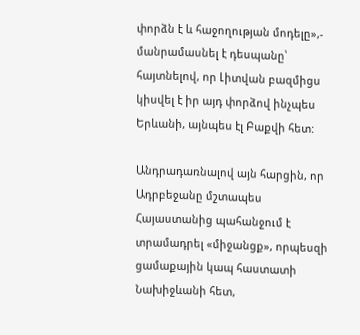փորձն է և հաջողության մոդելը»,- մանրամասնել է դեսպանը՝ հայտնելով, որ Լիտվան բազմիցս կիսվել է իր այդ փորձով ինչպես Երևանի, այնպես էլ Բաքվի հետ:

Անդրադառնալով այն հարցին, որ Ադրբեջանը մշտապես Հայաստանից պահանջում է տրամադրել «միջանցք», որպեսզի ցամաքային կապ հաստատի Նախիջևանի հետ,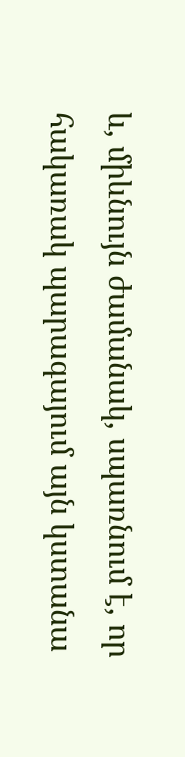և, միևնույն ժամանակ, սպառնում է, որ հակառակ պարագայում այն կստանա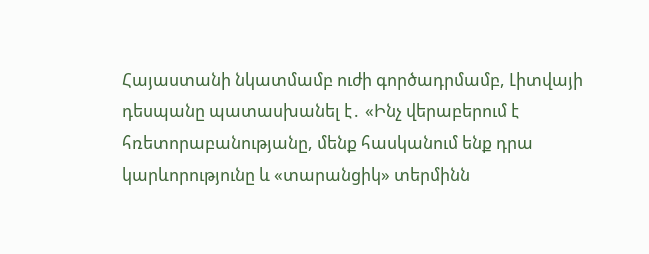Հայաստանի նկատմամբ ուժի գործադրմամբ, Լիտվայի դեսպանը պատասխանել է․ «Ինչ վերաբերում է հռետորաբանությանը, մենք հասկանում ենք դրա կարևորությունը և «տարանցիկ» տերմինն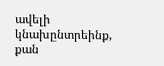ավելի կնախընտրեինք, քան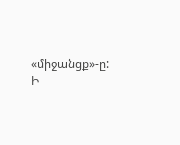«միջանցք»-ը: Ի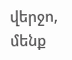վերջո, մենք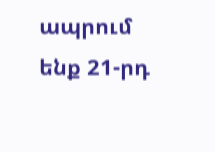ապրում ենք 21-րդ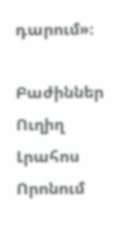դարում»։

Բաժիններ
Ուղիղ
Լրահոս
Որոնում